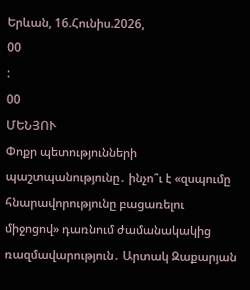Երևան, 16.Հունիս.2026,
00
:
00
ՄԵՆՅՈՒ
Փոքր պետությունների պաշտպանությունը․ ինչո՞ւ է «զսպումը հնարավորությունը բացառելու միջոցով» դառնում ժամանակակից ռազմավարություն․ Արտակ Զաքարյան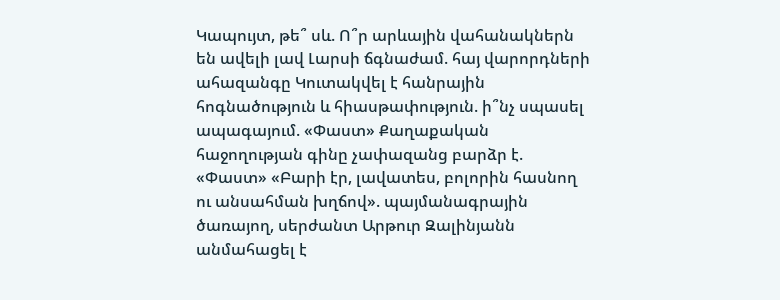Կապույտ, թե՞ սև. Ո՞ր արևային վահանակներն են ավելի լավ Լարսի ճգնաժամ. հայ վարորդների ահազանգը Կուտակվել է հանրային հոգնածություն և հիասթափություն. ի՞նչ սպասել ապագայում. «Փաստ» Քաղաքական հաջողության գինը չափազանց բարձր է. «Փաստ» «Բարի էր, լավատես, բոլորին հասնող ու անսահման խղճով». պայմանագրային ծառայող, սերժանտ Արթուր Զալինյանն անմահացել է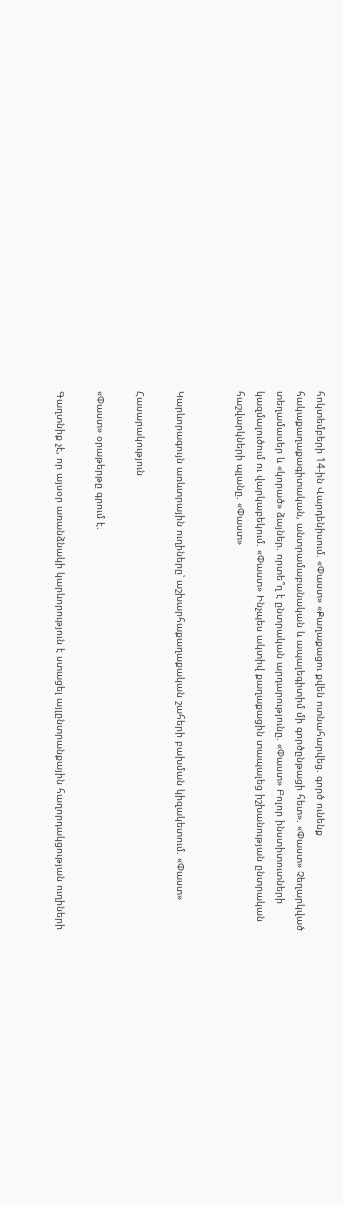հոկտեմբերի 14-ին Վարդենիսում. «Փաստ» «Քաղաքացու քվեն ոտնահարվեց. գործ ունենք հակաքաղաքագիտական, անտրամաբանական և ապալեգիտիմ մի գործընթացի հետ». «Փաստ» Չեղարկված տեղամասեր և «կորած» ձայներ. որտե՞ղ է ընտրական արդարությունը. «Փաստ» Բոլոր ինստիտուտների կազմալուծում ու վարկաբեկում. «Փաստ» Ինչպես ակտիվ քաղաքացին տապալեց իշխանության ընտրական հաշվարկների պլանը. «Փաստ»


Կարևորագույն առևտրային ուղիները՝ աշխարհաքաղաքական շահերի բախման կիզակետում. «Փաստ»

Հասարակություն

«Փաստ» օրաթերթը գրում է.

Գաղտնիք չէ, որ այսօր առանձնակի կարևորություն է ստացել այլընտրանքային հաղորդակցության ուղիների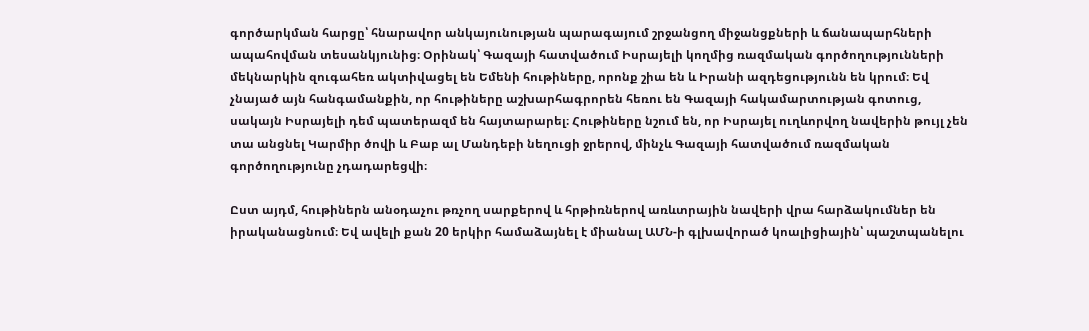գործարկման հարցը՝ հնարավոր անկայունության պարագայում շրջանցող միջանցքների և ճանապարհների ապահովման տեսանկյունից։ Օրինակ՝ Գազայի հատվածում Իսրայելի կողմից ռազմական գործողությունների մեկնարկին զուգահեռ ակտիվացել են Եմենի հութիները, որոնք շիա են և Իրանի ազդեցությունն են կրում։ Եվ չնայած այն հանգամանքին, որ հութիները աշխարհագրորեն հեռու են Գազայի հակամարտության գոտուց, սակայն Իսրայելի դեմ պատերազմ են հայտարարել։ Հութիները նշում են, որ Իսրայել ուղևորվող նավերին թույլ չեն տա անցնել Կարմիր ծովի և Բաբ ալ Մանդեբի նեղուցի ջրերով, մինչև Գազայի հատվածում ռազմական գործողությունը չդադարեցվի։

Ըստ այդմ, հութիներն անօդաչու թռչող սարքերով և հրթիռներով առևտրային նավերի վրա հարձակումներ են իրականացնում։ Եվ ավելի քան 20 երկիր համաձայնել է միանալ ԱՄՆ-ի գլխավորած կոալիցիային՝ պաշտպանելու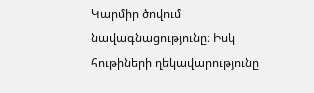Կարմիր ծովում նավագնացությունը։ Իսկ հութիների ղեկավարությունը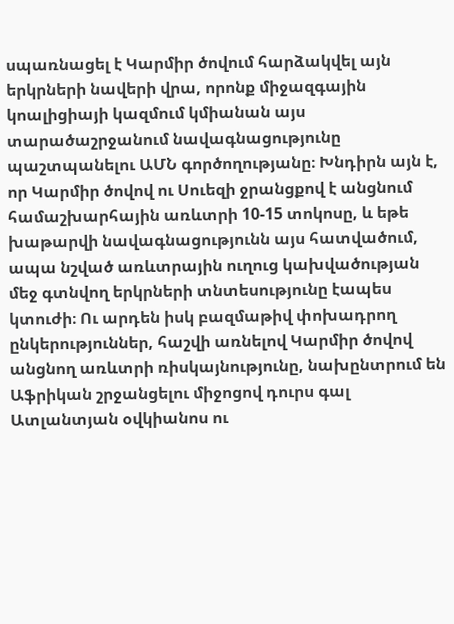սպառնացել է Կարմիր ծովում հարձակվել այն երկրների նավերի վրա, որոնք միջազգային կոալիցիայի կազմում կմիանան այս տարածաշրջանում նավագնացությունը պաշտպանելու ԱՄՆ գործողությանը։ Խնդիրն այն է, որ Կարմիր ծովով ու Սուեզի ջրանցքով է անցնում համաշխարհային առևտրի 10-15 տոկոսը, և եթե խաթարվի նավագնացությունն այս հատվածում, ապա նշված առևտրային ուղուց կախվածության մեջ գտնվող երկրների տնտեսությունը էապես կտուժի։ Ու արդեն իսկ բազմաթիվ փոխադրող ընկերություններ, հաշվի առնելով Կարմիր ծովով անցնող առևտրի ռիսկայնությունը, նախընտրում են Աֆրիկան շրջանցելու միջոցով դուրս գալ Ատլանտյան օվկիանոս ու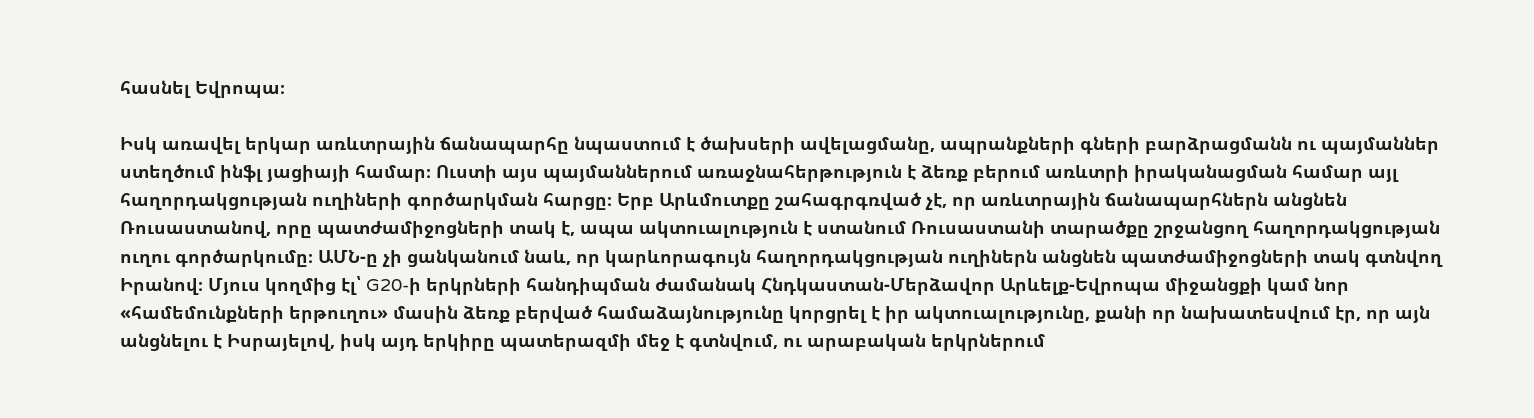հասնել Եվրոպա։

Իսկ առավել երկար առևտրային ճանապարհը նպաստում է ծախսերի ավելացմանը, ապրանքների գների բարձրացմանն ու պայմաններ ստեղծում ինֆլ յացիայի համար։ Ուստի այս պայմաններում առաջնահերթություն է ձեռք բերում առևտրի իրականացման համար այլ հաղորդակցության ուղիների գործարկման հարցը։ Երբ Արևմուտքը շահագրգռված չէ, որ առևտրային ճանապարհներն անցնեն Ռուսաստանով, որը պատժամիջոցների տակ է, ապա ակտուալություն է ստանում Ռուսաստանի տարածքը շրջանցող հաղորդակցության ուղու գործարկումը։ ԱՄՆ-ը չի ցանկանում նաև, որ կարևորագույն հաղորդակցության ուղիներն անցնեն պատժամիջոցների տակ գտնվող Իրանով։ Մյուս կողմից էլ՝ G20-ի երկրների հանդիպման ժամանակ Հնդկաստան-Մերձավոր Արևելք-Եվրոպա միջանցքի կամ նոր «համեմունքների երթուղու» մասին ձեռք բերված համաձայնությունը կորցրել է իր ակտուալությունը, քանի որ նախատեսվում էր, որ այն անցնելու է Իսրայելով, իսկ այդ երկիրը պատերազմի մեջ է գտնվում, ու արաբական երկրներում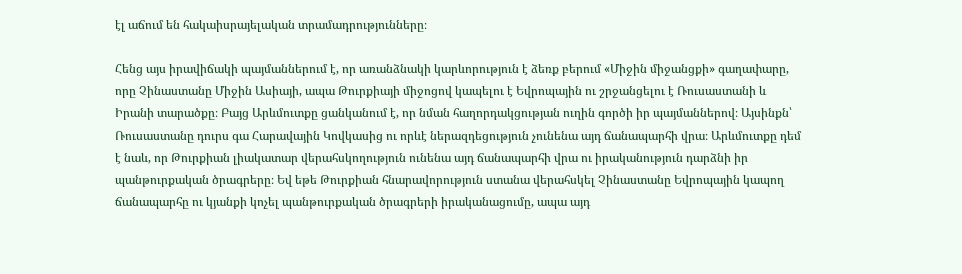էլ աճում են հակաիսրայելական տրամադրությունները։

Հենց այս իրավիճակի պայմաններում է, որ առանձնակի կարևորություն է ձեռք բերում «Միջին միջանցքի» գաղափարը, որը Չինաստանը Միջին Ասիայի, ապա Թուրքիայի միջոցով կապելու է Եվրոպային ու շրջանցելու է Ռուսաստանի և Իրանի տարածքը։ Բայց Արևմուտքը ցանկանում է, որ նման հաղորդակցության ուղին գործի իր պայմաններով։ Այսինքն՝ Ռուսաստանը դուրս գա Հարավային Կովկասից ու որևէ ներազդեցություն չունենա այդ ճանապարհի վրա։ Արևմուտքը դեմ է նաև, որ Թուրքիան լիակատար վերահսկողություն ունենա այդ ճանապարհի վրա ու իրականություն դարձնի իր պանթուրքական ծրագրերը։ Եվ եթե Թուրքիան հնարավորություն ստանա վերահսկել Չինաստանը Եվրոպային կապող ճանապարհը ու կյանքի կոչել պանթուրքական ծրագրերի իրականացումը, ապա այդ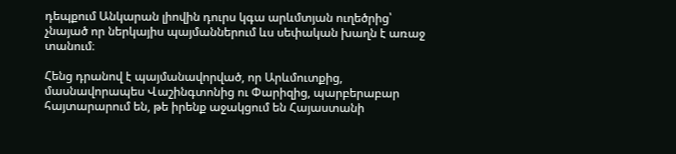դեպքում Անկարան լիովին դուրս կգա արևմտյան ուղեծրից՝ չնայած որ ներկայիս պայմաններում ևս սեփական խաղն է առաջ տանում։

Հենց դրանով է պայմանավորված, որ Արևմուտքից, մասնավորապես Վաշինգտոնից ու Փարիզից, պարբերաբար հայտարարում են, թե իրենք աջակցում են Հայաստանի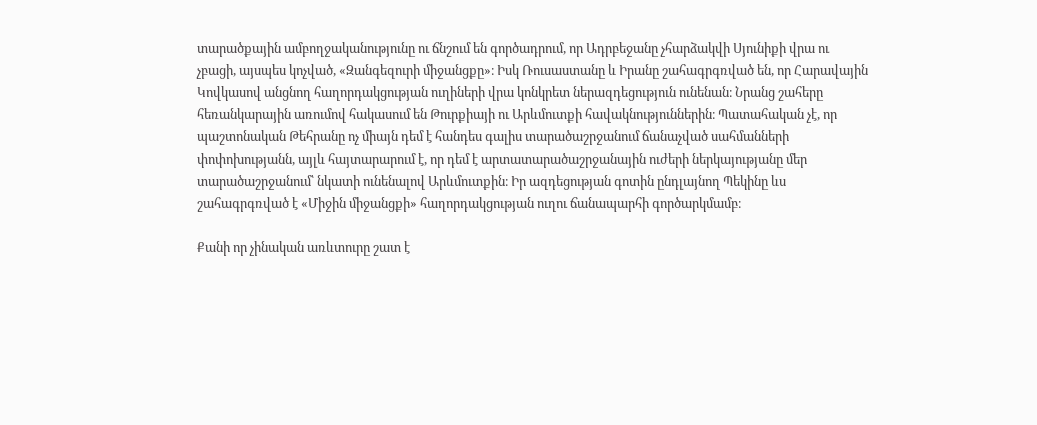տարածքային ամբողջականությունը ու ճնշում են գործադրում, որ Ադրբեջանը չհարձակվի Սյունիքի վրա ու չբացի, այսպես կոչված, «Զանգեզուրի միջանցքը»։ Իսկ Ռուսաստանը և Իրանը շահագրգռված են, որ Հարավային Կովկասով անցնող հաղորդակցության ուղիների վրա կոնկրետ ներազդեցություն ունենան։ Նրանց շահերը հեռանկարային առումով հակասում են Թուրքիայի ու Արևմուտքի հավակնություններին։ Պատահական չէ, որ պաշտոնական Թեհրանը ոչ միայն դեմ է հանդես գալիս տարածաշրջանում ճանաչված սահմանների փոփոխությանն, այլև հայտարարում է, որ դեմ է արտատարածաշրջանային ուժերի ներկայությանը մեր տարածաշրջանում՝ նկատի ունենալով Արևմուտքին։ Իր ազդեցության գոտին ընդլայնող Պեկինը ևս շահագրգռված է «Միջին միջանցքի» հաղորդակցության ուղու ճանապարհի գործարկմամբ։

Քանի որ չինական առևտուրը շատ է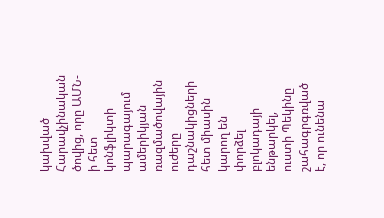կախված Հարավչինական ծովից, որը ԱՄՆ-ի հետ կոնֆլիկտի պարագայում ամերիկյան ռազմածովային ուժերը դաշնակիցների հետ միասին կարող են փորձել բլոկադայի ենթարկել, ուստի Պեկինը շահագրգռված է, որ ունենա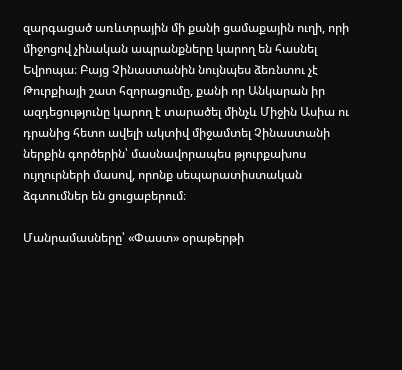զարգացած առևտրային մի քանի ցամաքային ուղի, որի միջոցով չինական ապրանքները կարող են հասնել Եվրոպա։ Բայց Չինաստանին նույնպես ձեռնտու չէ Թուրքիայի շատ հզորացումը, քանի որ Անկարան իր ազդեցությունը կարող է տարածել մինչև Միջին Ասիա ու դրանից հետո ավելի ակտիվ միջամտել Չինաստանի ներքին գործերին՝ մասնավորապես թյուրքախոս ույղուրների մասով, որոնք սեպարատիստական ձգտումներ են ցուցաբերում։

Մանրամասները՝ «Փաստ» օրաթերթի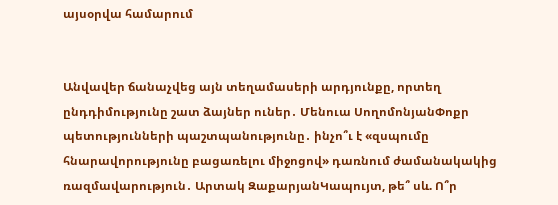այսօրվա համարում


Անվավեր ճանաչվեց այն տեղամասերի արդյունքը, որտեղ ընդդիմությունը շատ ձայներ ուներ․ Մենուա ՍողոմոնյանՓոքր պետությունների պաշտպանությունը․ ինչո՞ւ է «զսպումը հնարավորությունը բացառելու միջոցով» դառնում ժամանակակից ռազմավարություն․ Արտակ ԶաքարյանԿապույտ, թե՞ սև. Ո՞ր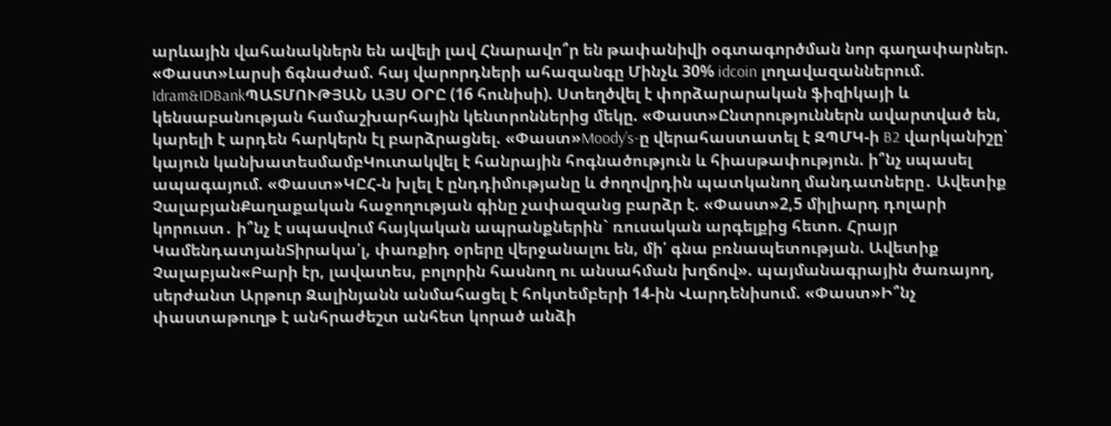արևային վահանակներն են ավելի լավ Հնարավո՞ր են թափանիվի օգտագործման նոր գաղափարներ. «Փաստ»Լարսի ճգնաժամ. հայ վարորդների ահազանգը Մինչև 30% idcoin լողավազաններում. Idram&IDBankՊԱՏՄՈՒԹՅԱՆ ԱՅՍ ՕՐԸ (16 հունիսի). Ստեղծվել է փորձարարական ֆիզիկայի և կենսաբանության համաշխարհային կենտրոններից մեկը. «Փաստ»Ընտրություններն ավարտված են, կարելի է արդեն հարկերն էլ բարձրացնել. «Փաստ»Moody’s-ը վերահաստատել է ԶՊՄԿ-ի B2 վարկանիշը՝ կայուն կանխատեսմամբԿուտակվել է հանրային հոգնածություն և հիասթափություն. ի՞նչ սպասել ապագայում. «Փաստ»ԿԸՀ-ն խլել է ընդդիմությանը և ժողովրդին պատկանող մանդատները․ Ավետիք ՉալաբյանՔաղաքական հաջողության գինը չափազանց բարձր է. «Փաստ»2,5 միլիարդ դոլարի կորուստ․ ի՞նչ է սպասվում հայկական ապրանքներին` ռուսական արգելքից հետո. Հրայր ԿամենդատյանՏիրակա՛լ, փառքիդ օրերը վերջանալու են, մի՛ գնա բռնապետության. Ավետիք Չալաբյան«Բարի էր, լավատես, բոլորին հասնող ու անսահման խղճով». պայմանագրային ծառայող, սերժանտ Արթուր Զալինյանն անմահացել է հոկտեմբերի 14-ին Վարդենիսում. «Փաստ»Ի՞նչ փաստաթուղթ է անհրաժեշտ անհետ կորած անձի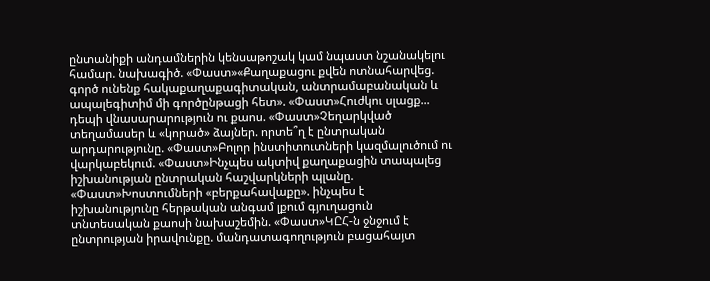ընտանիքի անդամներին կենսաթոշակ կամ նպաստ նշանակելու համար. նախագիծ. «Փաստ»«Քաղաքացու քվեն ոտնահարվեց. գործ ունենք հակաքաղաքագիտական, անտրամաբանական և ապալեգիտիմ մի գործընթացի հետ». «Փաստ»Հուժկու սլացք... դեպի վնասարարություն ու քաոս. «Փաստ»Չեղարկված տեղամասեր և «կորած» ձայներ. որտե՞ղ է ընտրական արդարությունը. «Փաստ»Բոլոր ինստիտուտների կազմալուծում ու վարկաբեկում. «Փաստ»Ինչպես ակտիվ քաղաքացին տապալեց իշխանության ընտրական հաշվարկների պլանը. «Փաստ»Խոստումների «բերքահավաքը». ինչպես է իշխանությունը հերթական անգամ լքում գյուղացուն տնտեսական քաոսի նախաշեմին. «Փաստ»ԿԸՀ-ն ջնջում է ընտրության իրավունքը. մանդատագողություն բացահայտ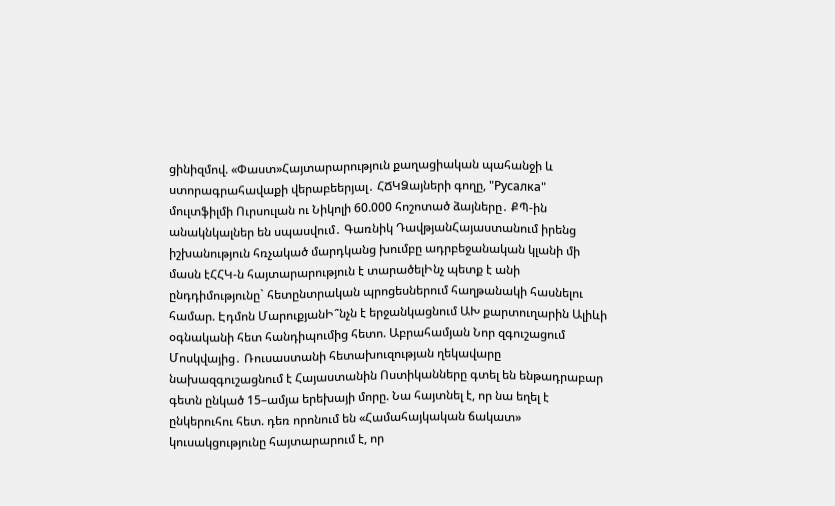ցինիզմով. «Փաստ»Հայտարարություն քաղացիական պահանջի և ստորագրահավաքի վերաբեերյալ․ ՀՃԿՁայների գողը, "Русалка" մուլտֆիլմի Ուրսուլան ու Նիկոլի 60.000 հոշոտած ձայները․ ՔՊ-ին անակնկալներ են սպասվում․ Գառնիկ ԴավթյանՀայաստանում իրենց իշխանություն հռչակած մարդկանց խումբը ադրբեջանական կլանի մի մասն էՀՀԿ-ն հայտարարություն է տարածելԻնչ պետք է անի ընդդիմությունը` հետընտրական պրոցեսներում հաղթանակի հասնելու համար. Էդմոն ՄարուքյանԻ՞նչն է երջանկացնում ԱԽ քարտուղարին Ալիևի օգնականի հետ հանդիպումից հետո. Աբրահամյան Նոր զգուշացում Մոսկվայից․ Ռուսաստանի հետախուզության ղեկավարը նախազգուշացնում է Հայաստանին Ոստիկանները գտել են ենթադրաբար գետն ընկած 15–ամյա երեխայի մորը. Նա հայտնել է, որ նա եղել է ընկերուհու հետ. դեռ որոնում են «Համահայկական ճակատ» կուսակցությունը հայտարարում է, որ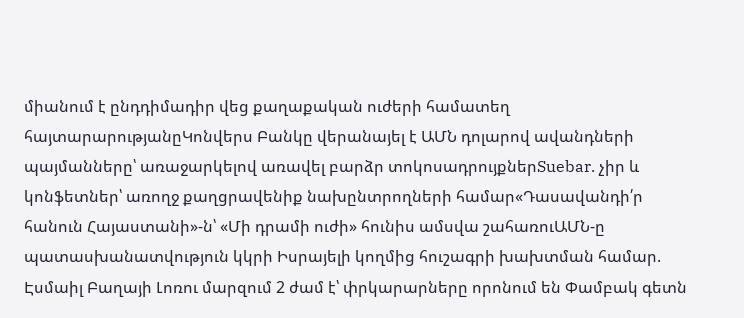միանում է ընդդիմադիր վեց քաղաքական ուժերի համատեղ հայտարարությանըԿոնվերս Բանկը վերանայել է ԱՄՆ դոլարով ավանդների պայմանները՝ առաջարկելով առավել բարձր տոկոսադրույքներSuebar. չիր և կոնֆետներ՝ առողջ քաղցրավենիք նախընտրողների համար«Դասավանդի՛ր հանուն Հայաստանի»-ն՝ «Մի դրամի ուժի» հունիս ամսվա շահառուԱՄՆ-ը պատասխանատվություն կկրի Իսրայելի կողմից հուշագրի խախտման համար. Էսմաիլ Բաղայի Լոռու մարզում 2 ժամ է՝ փրկարարները որոնում են Փամբակ գետն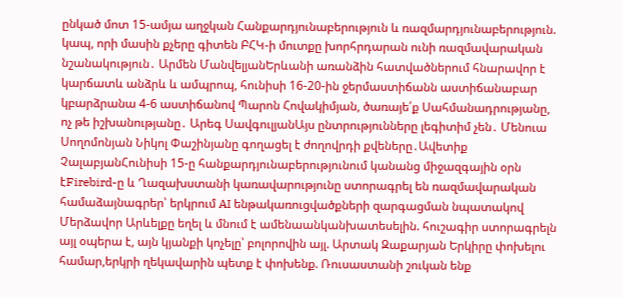ընկած մոտ 15-ամյա աղջկան Հանքարդյունաբերություն և ռազմարդյունաբերություն. կապ, որի մասին քչերը գիտեն ԲՀԿ-ի մուտքը խորհրդարան ունի ռազմավարական նշանակություն․ Արմեն ՄանվելյանԵրևանի առանձին հատվածներում հնարավոր է կարճատև անձրև և ամպրոպ, հունիսի 16-20-ին ջերմաստիճանն աստիճանաբար կբարձրանա 4-6 աստիճանով Պարոն Հովակիմյան, ծառայե՛ք Սահմանադրությանը, ոչ թե իշխանությանը․ Արեգ ՍավգուլյանԱյս ընտրությունները լեգիտիմ չեն․ Մենուա Սողոմոնյան Նիկոլ Փաշինյանը գողացել է ժողովրդի քվեները․Ավետիք ՉալաբյանՀունիսի 15-ը հանքարդյունաբերությունում կանանց միջազգային օրն էFirebird-ը և Ղազախստանի կառավարությունը ստորագրել են ռազմավարական համաձայնագրեր՝ երկրում AI ենթակառուցվածքների զարգացման նպատակով Մերձավոր Արևելքը եղել և մնում է ամենաանկանխատեսելին. հուշագիր ստորագրելն այլ օպերա է, այն կյանքի կոչելը՝ բոլորովին այլ. Արտակ Զաքարյան Երկիրը փոխելու համար,երկրի ղեկավարին պետք է փոխենք. Ռուսաստանի շուկան ենք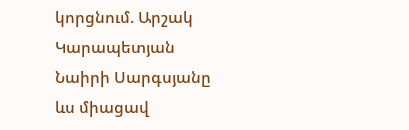կորցնում. Արշակ Կարապետյան Նաիրի Սարգսյանը ևս միացավ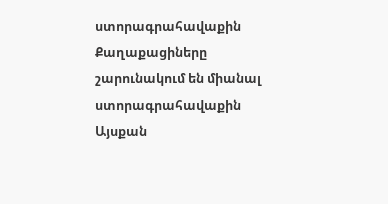ստորագրահավաքին Քաղաքացիները շարունակում են միանալ ստորագրահավաքին Այսքան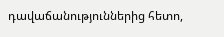դավաճանություններից հետո,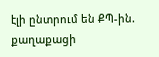էլի ընտրում են ՔՊ-ին. քաղաքացի